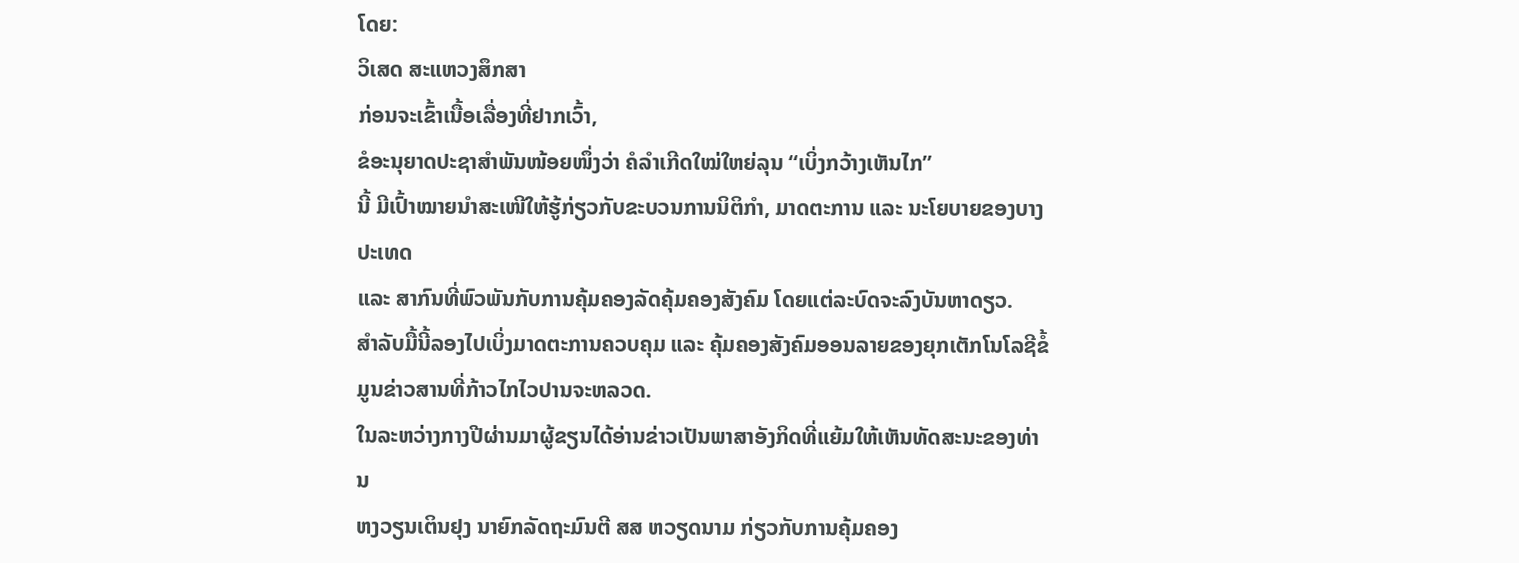ໂດຍ:
ວິເສດ ສະແຫວງສຶກສາ
ກ່ອນຈະເຂົ້າເນື້ອເລື່ອງທີ່ຢາກເວົ້າ,
ຂໍອະນຸຍາດປະຊາສຳພັນໜ້ອຍໜຶ່ງວ່າ ຄໍລຳເກີດໃໝ່ໃຫຍ່ລຸນ “ເບິ່ງກວ້າງເຫັນໄກ”
ນີ້ ມີເປົ້າໝາຍນຳສະເໜີໃຫ້ຮູ້ກ່ຽວກັບຂະບວນການນິຕິກຳ, ມາດຕະການ ແລະ ນະໂຍບາຍຂອງບາງປະເທດ
ແລະ ສາກົນທີ່ພົວພັນກັບການຄຸ້ມຄອງລັດຄຸ້ມຄອງສັງຄົມ ໂດຍແຕ່ລະບົດຈະລົງບັນຫາດຽວ.
ສຳລັບມື້ນີ້ລອງໄປເບິ່ງມາດຕະການຄວບຄຸມ ແລະ ຄຸ້ມຄອງສັງຄົມອອນລາຍຂອງຍຸກເຕັກໂນໂລຊີຂໍ້ມູນຂ່າວສານທີ່ກ້າວໄກໄວປານຈະຫລວດ.
ໃນລະຫວ່າງກາງປີຜ່ານມາຜູ້ຂຽນໄດ້ອ່ານຂ່າວເປັນພາສາອັງກິດທີ່ແຍ້ມໃຫ້ເຫັນທັດສະນະຂອງທ່ານ
ຫງວຽນເຕິນຢຸງ ນາຍົກລັດຖະມົນຕີ ສສ ຫວຽດນາມ ກ່ຽວກັບການຄຸ້ມຄອງ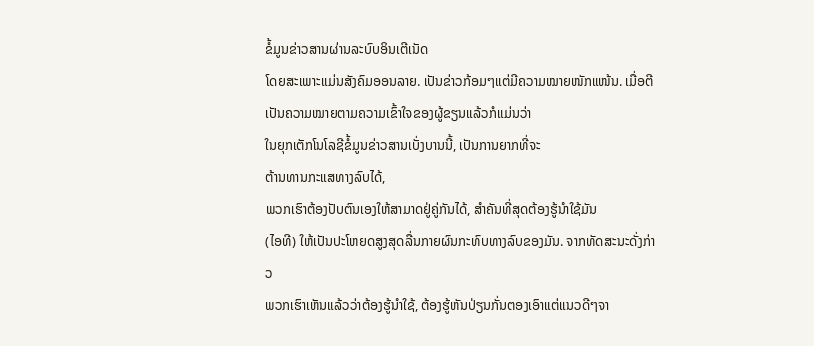ຂໍ້ມູນຂ່າວສານຜ່ານລະບົບອິນເຕີເນັດ
ໂດຍສະເພາະແມ່ນສັງຄົມອອນລາຍ. ເປັນຂ່າວກ້ອມໆແຕ່ມີຄວາມໝາຍໜັກແໜ້ນ. ເມື່ອຕີເປັນຄວາມໝາຍຕາມຄວາມເຂົ້າໃຈຂອງຜູ້ຂຽນແລ້ວກໍແມ່ນວ່າ
ໃນຍຸກເຕັກໂນໂລຊີຂໍ້ມູນຂ່າວສານເບັ່ງບານນີ້, ເປັນການຍາກທີ່ຈະ
ຕ້ານທານກະແສທາງລົບໄດ້,
ພວກເຮົາຕ້ອງປັບຕົນເອງໃຫ້ສາມາດຢູ່ຄູ່ກັນໄດ້, ສຳຄັນທີ່ສຸດຕ້ອງຮູ້ນຳໃຊ້ມັນ
(ໄອທີ) ໃຫ້ເປັນປະໂຫຍດສູງສຸດລື່ນກາຍຜົນກະທົບທາງລົບຂອງມັນ. ຈາກທັດສະນະດັ່ງກ່າວ
ພວກເຮົາເຫັນແລ້ວວ່າຕ້ອງຮູ້ນຳໃຊ້, ຕ້ອງຮູ້ຫັນປ່ຽນກັ່ນຕອງເອົາແຕ່ແນວດີໆຈາ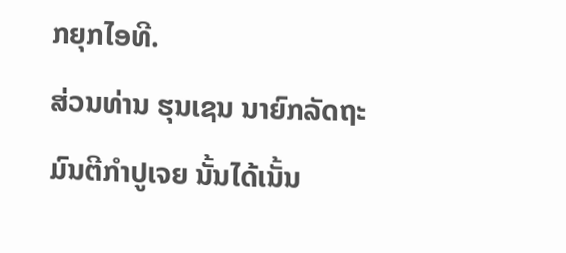ກຍຸກໄອທີ.
ສ່ວນທ່ານ ຮຸນເຊນ ນາຍົກລັດຖະມົນຕີກຳປູເຈຍ ນັ້ນໄດ້ເນັ້ນ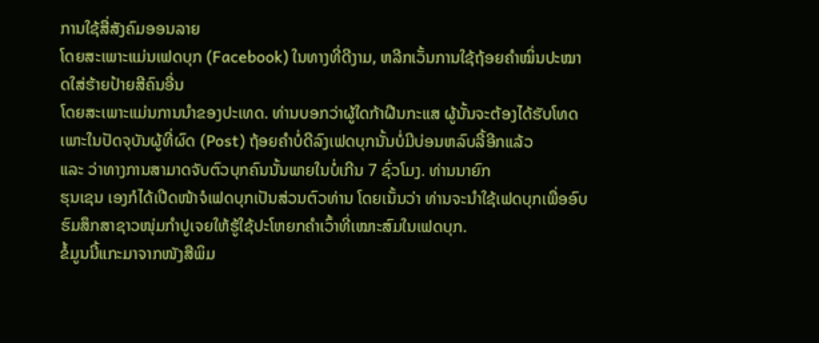ການໃຊ້ສື່ສັງຄົມອອນລາຍ
ໂດຍສະເພາະແມ່ນເຟດບຸກ (Facebook) ໃນທາງທີ່ດີງາມ, ຫລີກເວັ້ນການໃຊ້ຖ້ອຍຄຳໝິ່ນປະໝາດໃສ່ຮ້າຍປ້າຍສີຄົນອື່ນ
ໂດຍສະເພາະແມ່ນການນຳຂອງປະເທດ. ທ່ານບອກວ່າຜູ້ໃດກ້າຝືນກະແສ ຜູ້ນັ້ນຈະຕ້ອງໄດ້ຮັບໂທດ
ເພາະໃນປັດຈຸບັນຜູ້ທີ່ຜົດ (Post) ຖ້ອຍຄຳບໍ່ດີລົງເຟດບຸກນັ້ນບໍ່ມີບ່ອນຫລົບລີ້ອີກແລ້ວ
ແລະ ວ່າທາງການສາມາດຈັບຕົວບຸກຄົນນັ້ນພາຍໃນບໍ່ເກີນ 7 ຊົ່ວໂມງ. ທ່ານນາຍົກ
ຮຸນເຊນ ເອງກໍໄດ້ເປີດໜ້າຈໍເຟດບຸກເປັນສ່ວນຕົວທ່ານ ໂດຍເນັ້ນວ່າ ທ່ານຈະນຳໃຊ້ເຟດບຸກເພື່ອອົບຮົມສຶກສາຊາວໜຸ່ມກຳປູເຈຍໃຫ້ຮູ້ໃຊ້ປະໂຫຍກຄຳເວົ້າທີ່ເໝາະສົມໃນເຟດບຸກ.
ຂໍ້ມູນນີ້ແກະມາຈາກໜັງສືພິມ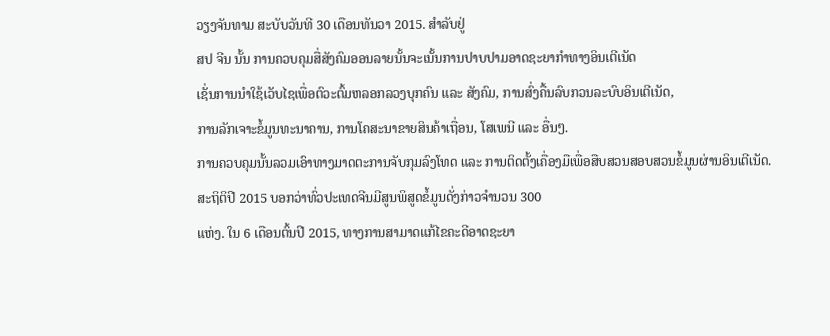ວຽງຈັນທາມ ສະບັບວັນທີ 30 ເດືອນທັນວາ 2015. ສຳລັບຢູ່
ສປ ຈີນ ນັ້ນ ການຄວບຄຸມສື່ສັງຄົມອອນລາຍນັ້ນຈະເນັ້ນການປາບປາມອາດຊະຍາກຳທາງອິນເຕີເນັດ
ເຊັ່ນການນຳໃຊ້ເວັບໄຊເພື່ອຕົວະຕົ້ມຫລອກລວງບຸກຄົນ ແລະ ສັງຄົມ, ການສົ່ງຄື້ນລົບກວນລະບົບອິນເຕີເນັດ,
ການລັກເຈາະຂໍ້ມູນທະນາຄານ, ການໂຄສະນາຂາຍສິນຄ້າເຖື່ອນ, ໂສເພນີ ແລະ ອື່ນໆ.
ການຄວບຄຸມນັ້ນລວມເອົາທາງມາດຕະການຈັບກຸມລົງໂທດ ແລະ ການຕິດຕັ້ງເຄື່ອງມືເພື່ອສືບສວນສອບສວນຂໍ້ມູນຜ່ານອິນເຕີເນັດ.
ສະຖິຕິປີ 2015 ບອກວ່າທົ່ວປະເທດຈີນມີສູນພິສູດຂໍ້ມູນດັ່ງກ່າວຈຳນວນ 300
ແຫ່ງ. ໃນ 6 ເດືອນຕົ້ນປີ 2015, ທາງການສາມາດແກ້ໄຂຄະດີອາດຊະຍາ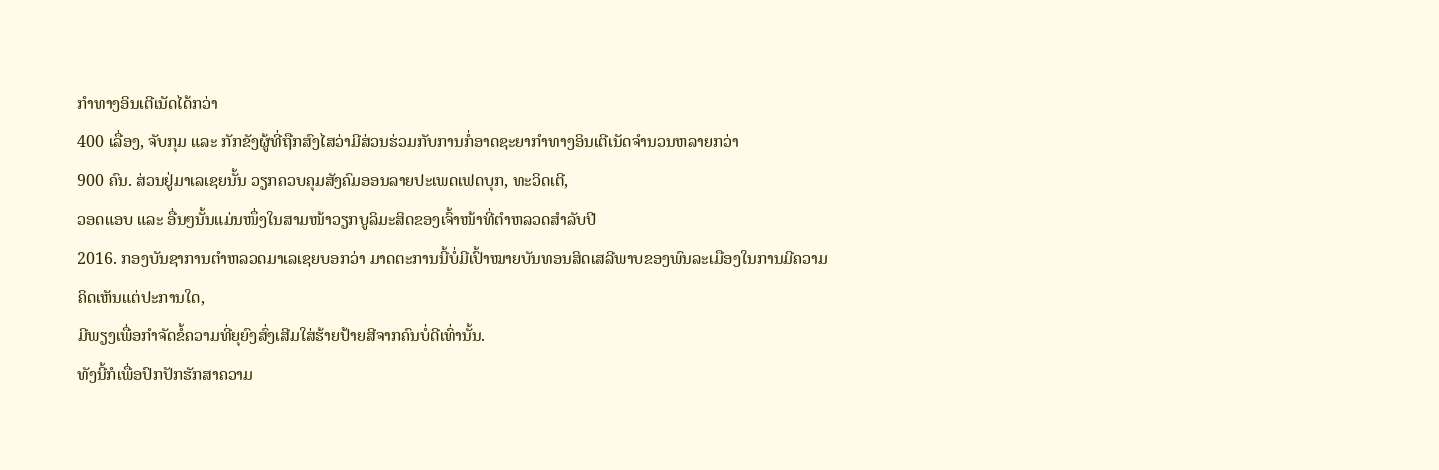ກຳທາງອິນເຕີເນັດໄດ້ກວ່າ
400 ເລື່ອງ, ຈັບກຸມ ແລະ ກັກຂັງຜູ້ທີ່ຖືກສົງໄສວ່າມີສ່ວນຮ່ວມກັບການກໍ່ອາດຊະຍາກຳທາງອິນເຕີເນັດຈຳນວນຫລາຍກວ່າ
900 ຄົນ. ສ່ວນຢູ່ມາເລເຊຍນັ້ນ ວຽກຄວບຄຸມສັງຄົມອອນລາຍປະເພດເຟດບຸກ, ທະວິດເຕີ,
ວອດແອບ ແລະ ອື່ນໆນັ້ນແມ່ນໜຶ່ງໃນສາມໜ້າວຽກບູລິມະສິດຂອງເຈົ້າໜ້າທີ່ຕຳຫລວດສຳລັບປີ
2016. ກອງບັນຊາການຕຳຫລວດມາເລເຊຍບອກວ່າ ມາດຕະການນີ້ບໍ່ມີເປົ້າໝາຍບັນທອນສິດເສລີພາບຂອງພົນລະເມືອງໃນການມີຄວາມຄິດເຫັນແຕ່ປະການໃດ,
ມີພຽງເພື່ອກຳຈັດຂໍ້ຄວາມທີ່ຍຸຍົງສົ່ງເສີມໃສ່ຮ້າຍປ້າຍສີຈາກຄົນບໍ່ດີເທົ່ານັ້ນ.
ທັງນີ້ກໍເພື່ອປົກປັກຮັກສາຄວາມ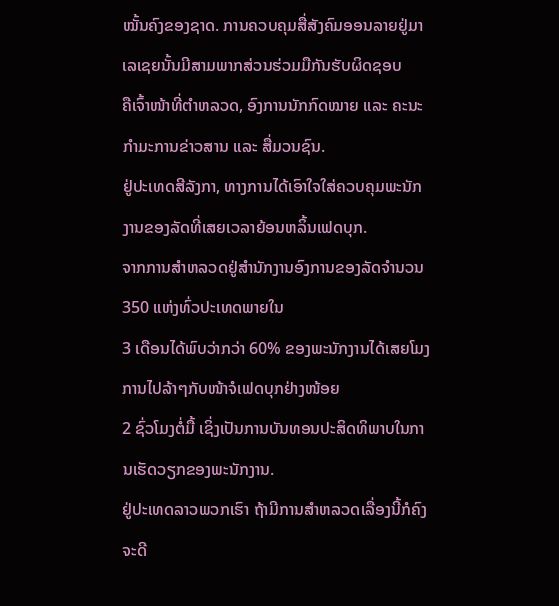ໝັ້ນຄົງຂອງຊາດ. ການຄວບຄຸມສື່ສັງຄົມອອນລາຍຢູ່ມາເລເຊຍນັ້ນມີສາມພາກສ່ວນຮ່ວມມືກັນຮັບຜິດຊອບ
ຄືເຈົ້າໜ້າທີ່ຕຳຫລວດ, ອົງການນັກກົດໝາຍ ແລະ ຄະນະກຳມະການຂ່າວສານ ແລະ ສື່ມວນຊົນ.
ຢູ່ປະເທດສີລັງກາ, ທາງການໄດ້ເອົາໃຈໃສ່ຄວບຄຸມພະນັກງານຂອງລັດທີ່ເສຍເວລາຍ້ອນຫລິ້ນເຟດບຸກ.
ຈາກການສຳຫລວດຢູ່ສຳນັກງານອົງການຂອງລັດຈຳນວນ 350 ແຫ່ງທົ່ວປະເທດພາຍໃນ
3 ເດືອນໄດ້ພົບວ່າກວ່າ 60% ຂອງພະນັກງານໄດ້ເສຍໂມງການໄປລ້າໆກັບໜ້າຈໍເຟດບຸກຢ່າງໜ້ອຍ
2 ຊົ່ວໂມງຕໍ່ມື້ ເຊິ່ງເປັນການບັນທອນປະສິດທິພາບໃນການເຮັດວຽກຂອງພະນັກງານ.
ຢູ່ປະເທດລາວພວກເຮົາ ຖ້າມີການສຳຫລວດເລື່ອງນີ້ກໍຄົງຈະດີ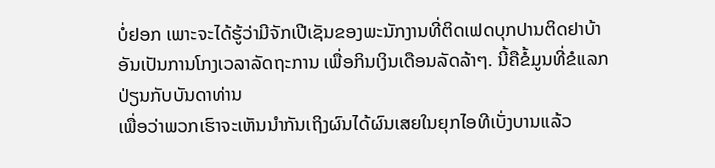ບໍ່ຢອກ ເພາະຈະໄດ້ຮູ້ວ່າມີຈັກເປີເຊັນຂອງພະນັກງານທີ່ຕິດເຟດບຸກປານຕິດຢາບ້າ
ອັນເປັນການໂກງເວລາລັດຖະການ ເພື່ອກິນເງິນເດືອນລັດລ້າໆ. ນີ້ຄືຂໍ້ມູນທີ່ຂໍແລກປ່ຽນກັບບັນດາທ່ານ
ເພື່ອວ່າພວກເຮົາຈະເຫັນນຳກັນເຖິງຜົນໄດ້ຜົນເສຍໃນຍຸກໄອທີເບັ່ງບານແລ້ວ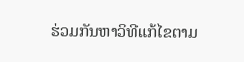ຮ່ວມກັນຫາວິທີແກ້ໄຂຕາມ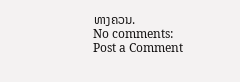ທາງຄວນ.
No comments:
Post a Comment